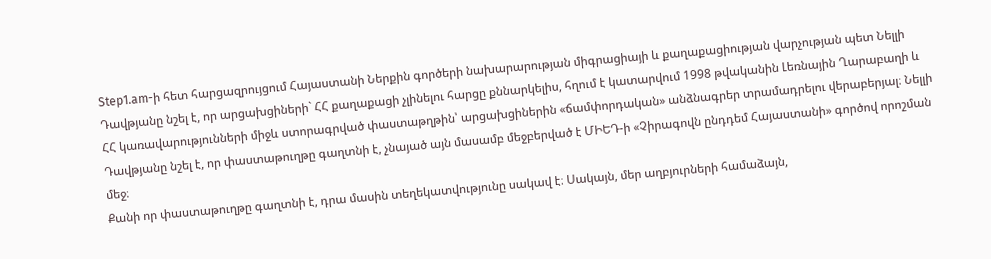Step1.am-ի հետ հարցազրույցում Հայաստանի Ներքին գործերի նախարարության միգրացիայի և քաղաքացիության վարչության պետ Նելլի Դավթյանը նշել է, որ արցախցիների` ՀՀ քաղաքացի չլինելու հարցը քննարկելիս, հղում է կատարվում 1998 թվականին Լեռնային Ղարաբաղի և ՀՀ կառավարությունների միջև ստորագրված փաստաթղթին՝ արցախցիներին «ճամփորդական» անձնագրեր տրամադրելու վերաբերյալ։ Նելլի Դավթյանը նշել է, որ փաստաթուղթը գաղտնի է, չնայած այն մասամբ մեջբերված է ՄԻԵԴ-ի «Չիրագովն ընդդեմ Հայաստանի» գործով որոշման մեջ։
Քանի որ փաստաթուղթը գաղտնի է, դրա մասին տեղեկատվությունը սակավ է։ Սակայն, մեր աղբյուրների համաձայն,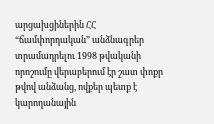արցախցիներին ՀՀ “ճամփորդական” անձնագրեր տրամադրելու 1998 թվականի որոշումը վերաբերում էր շատ փոքր թվով անձանց, ովքեր պետք է կարողանային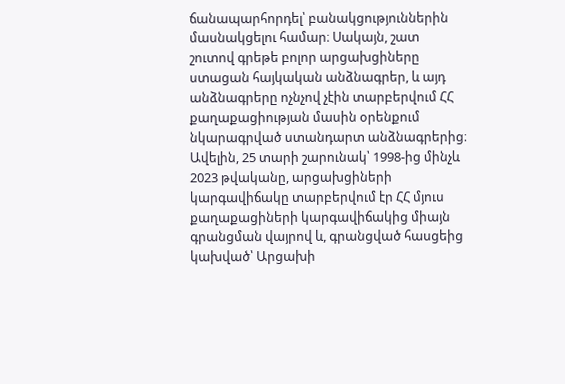ճանապարհորդել՝ բանակցություններին մասնակցելու համար։ Սակայն, շատ շուտով գրեթե բոլոր արցախցիները ստացան հայկական անձնագրեր, և այդ անձնագրերը ոչնչով չէին տարբերվում ՀՀ քաղաքացիության մասին օրենքում նկարագրված ստանդարտ անձնագրերից։
Ավելին, 25 տարի շարունակ՝ 1998-ից մինչև 2023 թվականը, արցախցիների կարգավիճակը տարբերվում էր ՀՀ մյուս քաղաքացիների կարգավիճակից միայն գրանցման վայրով և, գրանցված հասցեից կախված՝ Արցախի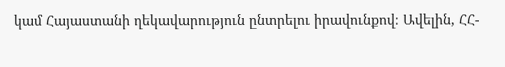կամ Հայաստանի ղեկավարություն ընտրելու իրավունքով։ Ավելին, ՀՀ-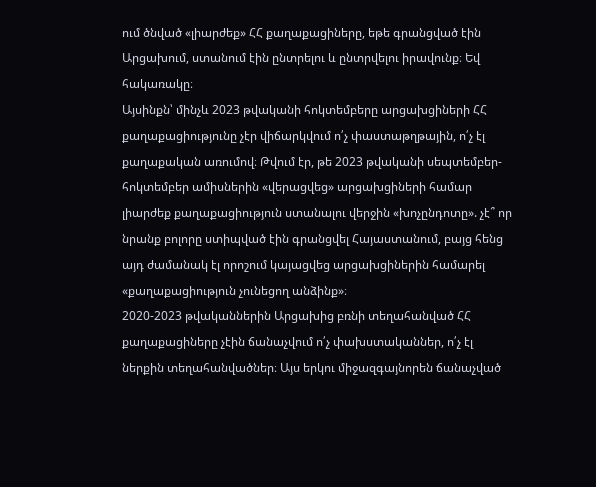ում ծնված «լիարժեք» ՀՀ քաղաքացիները, եթե գրանցված էին Արցախում, ստանում էին ընտրելու և ընտրվելու իրավունք։ Եվ հակառակը։
Այսինքն՝ մինչև 2023 թվականի հոկտեմբերը արցախցիների ՀՀ քաղաքացիությունը չէր վիճարկվում ո՛չ փաստաթղթային, ո՛չ էլ քաղաքական առումով։ Թվում էր, թե 2023 թվականի սեպտեմբեր-հոկտեմբեր ամիսներին «վերացվեց» արցախցիների համար լիարժեք քաղաքացիություն ստանալու վերջին «խոչընդոտը». չէ՞ որ նրանք բոլորը ստիպված էին գրանցվել Հայաստանում, բայց հենց այդ ժամանակ էլ որոշում կայացվեց արցախցիներին համարել «քաղաքացիություն չունեցող անձինք»։
2020-2023 թվականներին Արցախից բռնի տեղահանված ՀՀ քաղաքացիները չէին ճանաչվում ո՛չ փախստականներ, ո՛չ էլ ներքին տեղահանվածներ։ Այս երկու միջազգայնորեն ճանաչված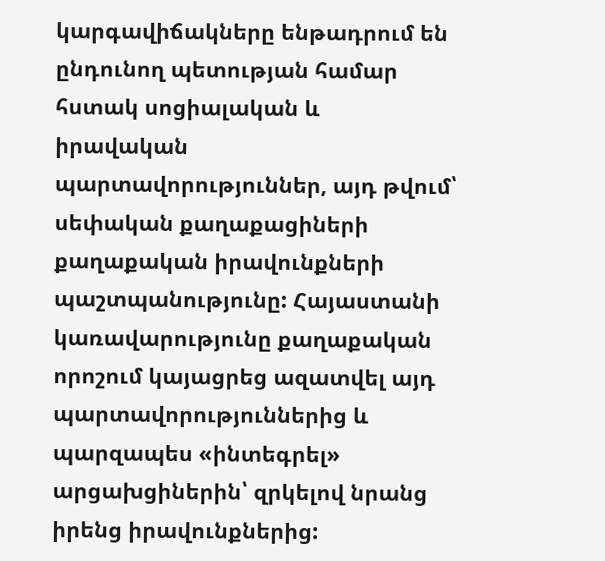կարգավիճակները ենթադրում են ընդունող պետության համար հստակ սոցիալական և իրավական պարտավորություններ, այդ թվում՝ սեփական քաղաքացիների քաղաքական իրավունքների պաշտպանությունը: Հայաստանի կառավարությունը քաղաքական որոշում կայացրեց ազատվել այդ պարտավորություններից և պարզապես «ինտեգրել» արցախցիներին՝ զրկելով նրանց իրենց իրավունքներից: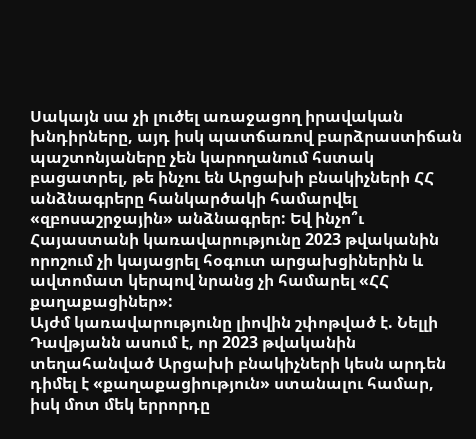Սակայն սա չի լուծել առաջացող իրավական խնդիրները, այդ իսկ պատճառով բարձրաստիճան պաշտոնյաները չեն կարողանում հստակ բացատրել, թե ինչու են Արցախի բնակիչների ՀՀ անձնագրերը հանկարծակի համարվել «զբոսաշրջային» անձնագրեր: Եվ ինչո՞ւ Հայաստանի կառավարությունը 2023 թվականին որոշում չի կայացրել հօգուտ արցախցիներին և ավտոմատ կերպով նրանց չի համարել «ՀՀ քաղաքացիներ»:
Այժմ կառավարությունը լիովին շփոթված է. Նելլի Դավթյանն ասում է, որ 2023 թվականին տեղահանված Արցախի բնակիչների կեսն արդեն դիմել է «քաղաքացիություն» ստանալու համար, իսկ մոտ մեկ երրորդը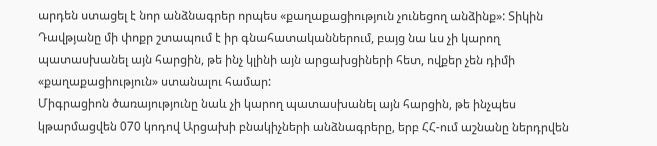արդեն ստացել է նոր անձնագրեր որպես «քաղաքացիություն չունեցող անձինք»: Տիկին Դավթյանը մի փոքր շտապում է իր գնահատականներում, բայց նա ևս չի կարող պատասխանել այն հարցին, թե ինչ կլինի այն արցախցիների հետ, ովքեր չեն դիմի «քաղաքացիություն» ստանալու համար:
Միգրացիոն ծառայությունը նաև չի կարող պատասխանել այն հարցին, թե ինչպես կթարմացվեն 070 կոդով Արցախի բնակիչների անձնագրերը, երբ ՀՀ-ում աշնանը ներդրվեն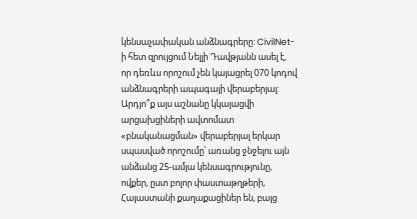կենսաչափական անձնագրերը: CivilNet-ի հետ զրույցում Նելլի Դավթյանն ասել է, որ դեռևս որոշում չեն կայացրել 070 կոդով անձնագրերի ապագայի վերաբերյալ:
Արդյո՞ք այս աշնանը կկայացվի արցախցիների ավտոմատ «բնականացման» վերաբերյալ երկար սպասված որոշումը՝ առանց ջնջելու այն անձանց 25-ամյա կենսագրությունը, ովքեր, ըստ բոլոր փաստաթղթերի, Հայաստանի քաղաքացիներ են, բայց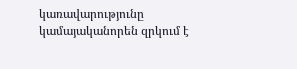կառավարությունը կամայականորեն զրկում է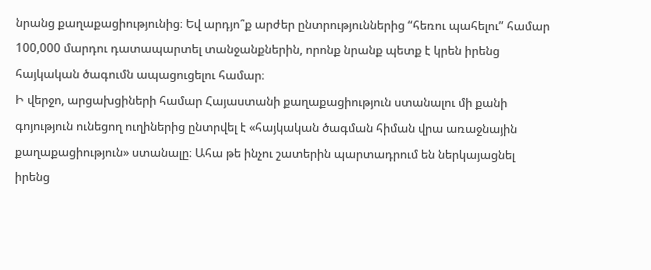նրանց քաղաքացիությունից։ Եվ արդյո՞ք արժեր ընտրություններից “հեռու պահելու” համար 100,000 մարդու դատապարտել տանջանքներին, որոնք նրանք պետք է կրեն իրենց հայկական ծագումն ապացուցելու համար։
Ի վերջո, արցախցիների համար Հայաստանի քաղաքացիություն ստանալու մի քանի գոյություն ունեցող ուղիներից ընտրվել է «հայկական ծագման հիման վրա առաջնային քաղաքացիություն» ստանալը։ Ահա թե ինչու շատերին պարտադրում են ներկայացնել իրենց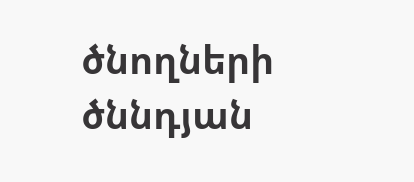ծնողների ծննդյան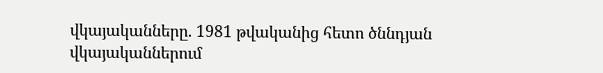վկայականները. 1981 թվականից հետո ծննդյան վկայականներում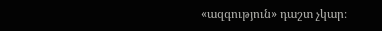«ազգություն» դաշտ չկար։